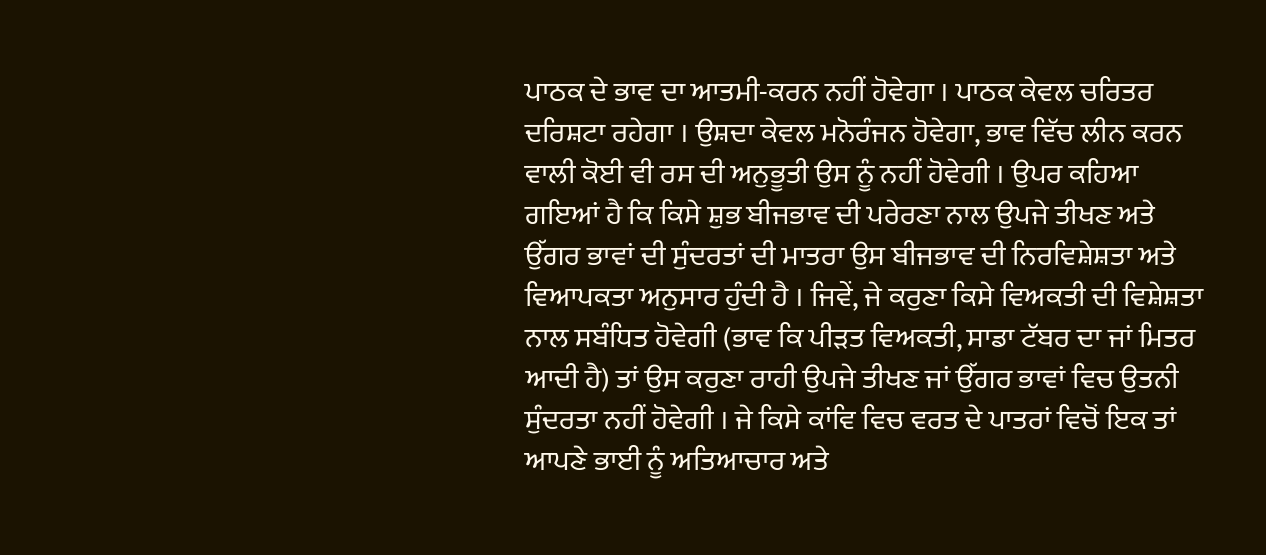ਪਾਠਕ ਦੇ ਭਾਵ ਦਾ ਆਤਮੀ-ਕਰਨ ਨਹੀਂ ਹੋਵੇਗਾ । ਪਾਠਕ ਕੇਵਲ ਚਰਿਤਰ ਦਰਿਸ਼ਟਾ ਰਹੇਗਾ । ਉਸ਼ਦਾ ਕੇਵਲ ਮਨੋਰੰਜਨ ਹੋਵੇਗਾ, ਭਾਵ ਵਿੱਚ ਲੀਨ ਕਰਨ ਵਾਲੀ ਕੋਈ ਵੀ ਰਸ ਦੀ ਅਨੁਭੂਤੀ ਉਸ ਨੂੰ ਨਹੀਂ ਹੋਵੇਗੀ । ਉਪਰ ਕਹਿਆ ਗਇਆਂ ਹੈ ਕਿ ਕਿਸੇ ਸ਼ੁਭ ਬੀਜਭਾਵ ਦੀ ਪਰੇਰਣਾ ਨਾਲ ਉਪਜੇ ਤੀਖਣ ਅਤੇ ਉੱਗਰ ਭਾਵਾਂ ਦੀ ਸੁੰਦਰਤਾਂ ਦੀ ਮਾਤਰਾ ਉਸ ਬੀਜਭਾਵ ਦੀ ਨਿਰਵਿਸ਼ੇਸ਼ਤਾ ਅਤੇ ਵਿਆਪਕਤਾ ਅਨੁਸਾਰ ਹੁੰਦੀ ਹੈ । ਜਿਵੇਂ, ਜੇ ਕਰੁਣਾ ਕਿਸੇ ਵਿਅਕਤੀ ਦੀ ਵਿਸ਼ੇਸ਼ਤਾ ਨਾਲ ਸਬੰਧਿਤ ਹੋਵੇਗੀ (ਭਾਵ ਕਿ ਪੀੜਤ ਵਿਅਕਤੀ, ਸਾਡਾ ਟੱਬਰ ਦਾ ਜਾਂ ਮਿਤਰ ਆਦੀ ਹੈ) ਤਾਂ ਉਸ ਕਰੁਣਾ ਰਾਹੀ ਉਪਜੇ ਤੀਖਣ ਜਾਂ ਉੱਗਰ ਭਾਵਾਂ ਵਿਚ ਉਤਨੀ ਸੁੰਦਰਤਾ ਨਹੀਂ ਹੋਵੇਗੀ । ਜੇ ਕਿਸੇ ਕਾਂਵਿ ਵਿਚ ਵਰਤ ਦੇ ਪਾਤਰਾਂ ਵਿਚੋਂ ਇਕ ਤਾਂ ਆਪਣੇ ਭਾਈ ਨੂੰ ਅਤਿਆਚਾਰ ਅਤੇ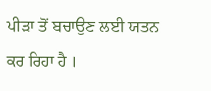ਪੀੜਾ ਤੋਂ ਬਚਾਉਣ ਲਈ ਯਤਨ ਕਰ ਰਿਹਾ ਹੈ ।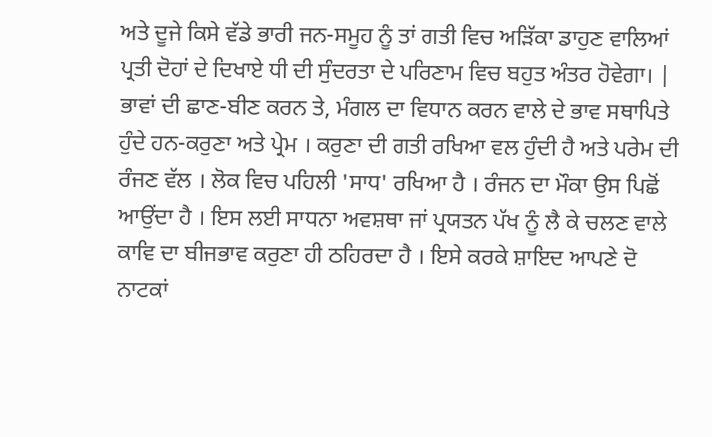ਅਤੇ ਦੂਜੇ ਕਿਸੇ ਵੱਡੇ ਭਾਰੀ ਜਨ-ਸਮੂਹ ਨੂੰ ਤਾਂ ਗਤੀ ਵਿਚ ਅੜਿੱਕਾ ਡਾਹੁਣ ਵਾਲਿਆਂ ਪ੍ਰਤੀ ਦੋਹਾਂ ਦੇ ਦਿਖਾਏ ਧੀ ਦੀ ਸੁੰਦਰਤਾ ਦੇ ਪਰਿਣਾਮ ਵਿਚ ਬਹੁਤ ਅੰਤਰ ਹੋਵੇਗਾ। | ਭਾਵਾਂ ਦੀ ਛਾਣ-ਬੀਣ ਕਰਨ ਤੇ, ਮੰਗਲ ਦਾ ਵਿਧਾਨ ਕਰਨ ਵਾਲੇ ਦੇ ਭਾਵ ਸਥਾਪਿਤੇ ਹੁੰਦੇ ਹਨ-ਕਰੁਣਾ ਅਤੇ ਪ੍ਰੇਮ । ਕਰੁਣਾ ਦੀ ਗਤੀ ਰਖਿਆ ਵਲ ਹੁੰਦੀ ਹੈ ਅਤੇ ਪਰੇਮ ਦੀ ਰੰਜਣ ਵੱਲ । ਲੋਕ ਵਿਚ ਪਹਿਲੀ 'ਸਾਧ' ਰਖਿਆ ਹੈ । ਰੰਜਨ ਦਾ ਮੌਕਾ ਉਸ ਪਿਛੋਂ ਆਉਂਦਾ ਹੈ । ਇਸ ਲਈ ਸਾਧਨਾ ਅਵਸ਼ਥਾ ਜਾਂ ਪ੍ਰਯਤਨ ਪੱਖ ਨੂੰ ਲੈ ਕੇ ਚਲਣ ਵਾਲੇ ਕਾਵਿ ਦਾ ਬੀਜਭਾਵ ਕਰੁਣਾ ਹੀ ਠਹਿਰਦਾ ਹੈ । ਇਸੇ ਕਰਕੇ ਸ਼ਾਇਦ ਆਪਣੇ ਦੋ ਨਾਟਕਾਂ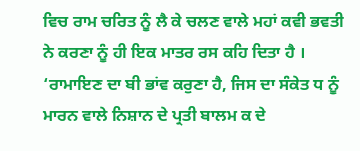ਵਿਚ ਰਾਮ ਚਰਿਤ ਨੂੰ ਲੈ ਕੇ ਚਲਣ ਵਾਲੇ ਮਹਾਂ ਕਵੀ ਭਵਤੀ ਨੇ ਕਰਣਾ ਨੂੰ ਹੀ ਇਕ ਮਾਤਰ ਰਸ ਕਹਿ ਦਿਤਾ ਹੈ । ‘ਰਾਮਾਇਣ ਦਾ ਬੀ ਭਾਂਵ ਕਰੁਣਾ ਹੈ, ਜਿਸ ਦਾ ਸੰਕੇਤ ਧ ਨੂੰ ਮਾਰਨ ਵਾਲੇ ਨਿਸ਼ਾਨ ਦੇ ਪ੍ਰਤੀ ਬਾਲਮ ਕ ਦੇ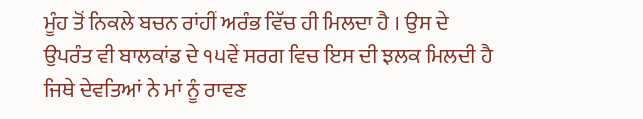ਮੂੰਹ ਤੋਂ ਨਿਕਲੇ ਬਚਨ ਰਾਂਹੀਂ ਅਰੰਭ ਵਿੱਚ ਹੀ ਮਿਲਦਾ ਹੈ । ਉਸ ਦੇ ਉਪਰੰਤ ਵੀ ਬਾਲਕਾਂਡ ਦੇ ੧੫ਵੇਂ ਸਰਗ ਵਿਚ ਇਸ ਦੀ ਝਲਕ ਮਿਲਦੀ ਹੈ ਜਿਥੇ ਦੇਵਤਿਆਂ ਨੇ ਮਾਂ ਨੂੰ ਰਾਵਣ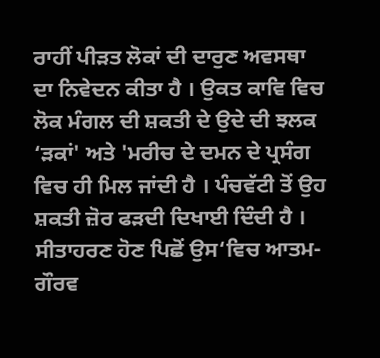ਰਾਹੀਂ ਪੀੜਤ ਲੋਕਾਂ ਦੀ ਦਾਰੁਣ ਅਵਸਥਾ ਦਾ ਨਿਵੇਦਨ ਕੀਤਾ ਹੈ । ਉਕਤ ਕਾਵਿ ਵਿਚ ਲੋਕ ਮੰਗਲ ਦੀ ਸ਼ਕਤੀ ਦੇ ਉਦੇ ਦੀ ਝਲਕ ‘ੜਕਾਂ' ਅਤੇ 'ਮਰੀਚ ਦੇ ਦਮਨ ਦੇ ਪ੍ਰਸੰਗ ਵਿਚ ਹੀ ਮਿਲ ਜਾਂਦੀ ਹੈ । ਪੰਚਵੱਟੀ ਤੋਂ ਉਹ ਸ਼ਕਤੀ ਜ਼ੋਰ ਫੜਦੀ ਦਿਖਾਈ ਦਿੰਦੀ ਹੈ । ਸੀਤਾਹਰਣ ਹੋਣ ਪਿਛੋਂ ਉਸ‘ਵਿਚ ਆਤਮ-ਗੌਰਵ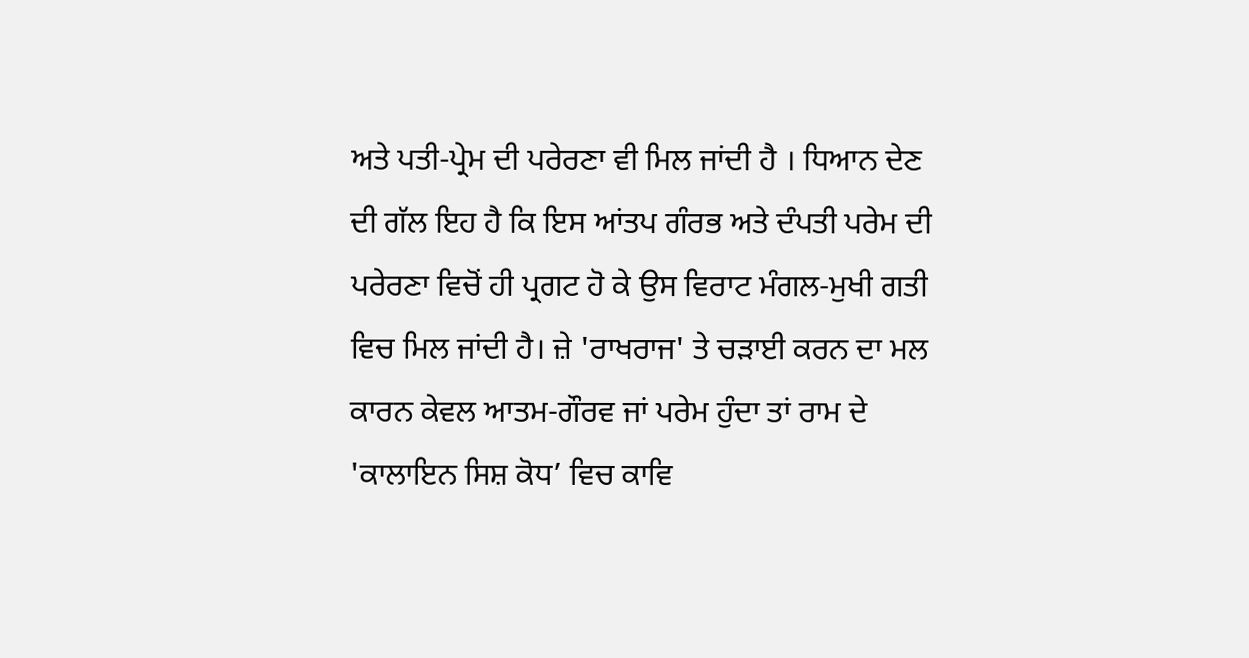ਅਤੇ ਪਤੀ-ਪ੍ਰੇਮ ਦੀ ਪਰੇਰਣਾ ਵੀ ਮਿਲ ਜਾਂਦੀ ਹੈ । ਧਿਆਨ ਦੇਣ ਦੀ ਗੱਲ ਇਹ ਹੈ ਕਿ ਇਸ ਆਂਤਪ ਗੰਰਭ ਅਤੇ ਦੰਪਤੀ ਪਰੇਮ ਦੀ ਪਰੇਰਣਾ ਵਿਚੋਂ ਹੀ ਪ੍ਰਗਟ ਹੋ ਕੇ ਉਸ ਵਿਰਾਟ ਮੰਗਲ-ਮੁਖੀ ਗਤੀ ਵਿਚ ਮਿਲ ਜਾਂਦੀ ਹੈ। ਜ਼ੇ 'ਰਾਖਰਾਜ' ਤੇ ਚੜਾਈ ਕਰਨ ਦਾ ਮਲ ਕਾਰਨ ਕੇਵਲ ਆਤਮ-ਗੌਰਵ ਜਾਂ ਪਰੇਮ ਹੁੰਦਾ ਤਾਂ ਰਾਮ ਦੇ 'ਕਾਲਾਇਨ ਸਿਸ਼ ਕੋਧ’ ਵਿਚ ਕਾਵਿ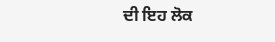ਦੀ ਇਹ ਲੋਕ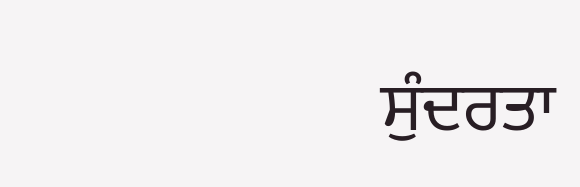ਸੁੰਦਰਤਾ